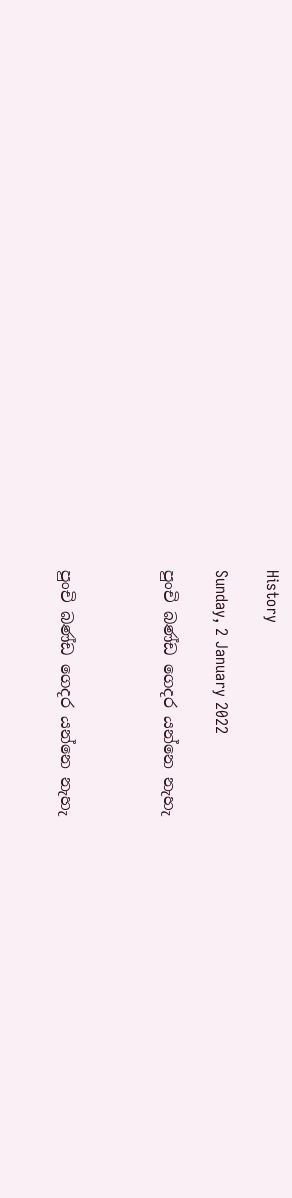History

Sunday, 2 January 2022

පුංචි බණ්ඩ ගෙදර යන්නෙ නැහැ



පුංචි බණ්ඩ ගෙදර යන්නෙ නැහැ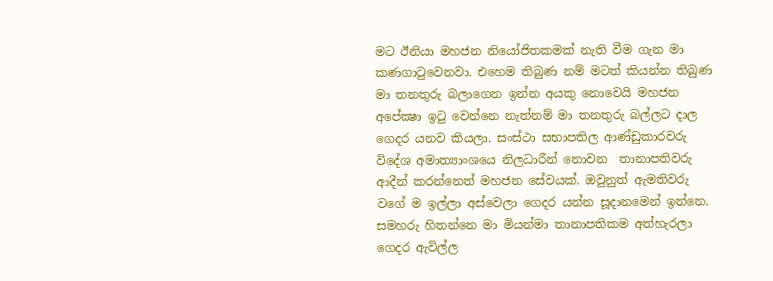මට ඊනියා මහජන නියෝජිතකමක් නැති වීම ගැන මා කණගාටුවෙනවා. එහෙම තිබුණ නම් මටත් කියන්න තිබුණ මා තනතුරු බලාගෙන ඉන්න අයකු නොවෙයි මහජන අපේක්‍ෂා ඉටු වෙන්නෙ නැත්නම් මා තනතුරු බල්ලට දාල ගෙදර යනව කියලා. සංස්ථා සභාපතිල ආණ්ඩුකාරවරු විදේශ අමාත්‍යාංශයෙ නිලධාරීන් නොවන  තානාපතිවරු ආදීන් කරන්නෙත් මහජන සේවයක්. ඔවුනුත් ඇමතිවරු වගේ ම ඉල්ලා අස්වෙලා ගෙදර යන්න සූදානමෙන් ඉන්නෙ. සමහරු හිතන්නෙ මා මියන්මා තානාපතිකම අත්හැරලා ගෙදර ඇවිල්ල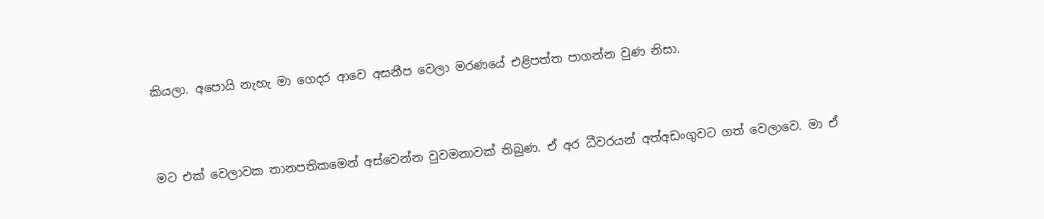කියලා. අපොයි නැහැ මා ගෙදර ආවෙ අසනීප වෙලා මරණයේ එළිපත්ත පාගන්න වුණ නිසා.



මට එක් වෙලාවක තානපතිකමෙන් අස්වෙන්න වුවමනාවක් තිබුණ. ඒ අර ධීවරයන් අත්අඩංගුවට ගත් වෙලාවෙ. මා ඒ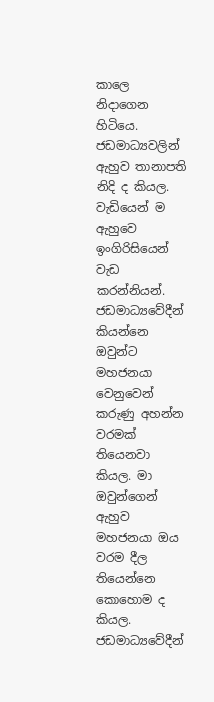කාලෙ නිදාගෙන හිටියෙ. ජඩමාධ්‍යවලින් ඇහුව තානාපති නිදි ද කියල. වැඩියෙන් ම ඇහුවෙ ඉංගිරිසියෙන් වැඩ කරන්නියන්.  ජඩමාධ්‍යවේදීන් කියන්නෙ ඔවුන්ට මහජනයා වෙනුවෙන් කරුණු අහන්න වරමක් තියෙනවා කියල. මා ඔවුන්ගෙන් ඇහුව මහජනයා ඔය වරම දීල තියෙන්නෙ කොහොම ද කියල. ජඩමාධ්‍යවේදීන්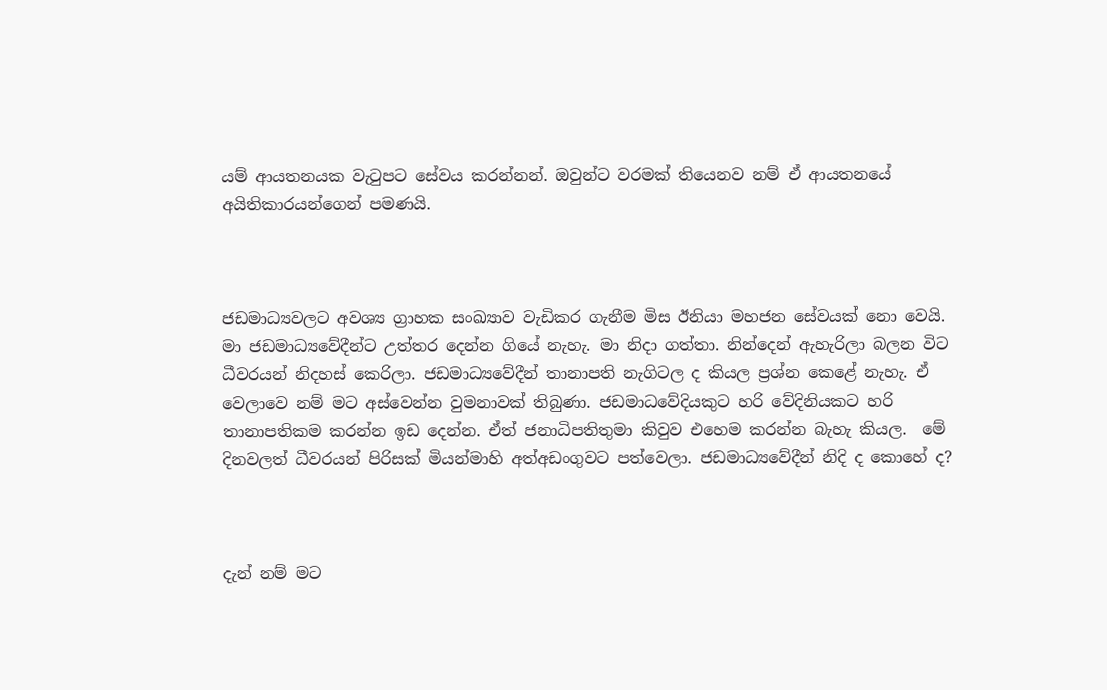යම් ආයතනයක වැටුපට සේවය කරන්නන්. ඔවුන්ට වරමක් තියෙනව නම් ඒ ආයතනයේ අයිතිකාරයන්ගෙන් පමණයි.



ජඩමාධ්‍යවලට අවශ්‍ය ග්‍රාහක සංඛ්‍යාව වැඩිකර ගැනීම මිස ඊනියා මහජන සේවයක් නො වෙයි. මා ජඩමාධ්‍යවේදීන්ට උත්තර දෙන්න ගියේ නැහැ. මා නිදා ගත්තා. නින්දෙන් ඇහැරිලා බලන විට ධීවරයන් නිදහස් කෙරිලා. ජඩමාධ්‍යවේදීන් තානාපති නැගිටල ද කියල ප්‍රශ්න කෙළේ නැහැ. ඒ වෙලාවෙ නම් මට අස්වෙන්න වුමනාවක් තිබුණා. ජඩමාධවේදියකුට හරි වේදිනියකට හරි තානාපතිකම කරන්න ඉඩ දෙන්න. ඒත් ජනාධිපතිතුමා කිවුව එහෙම කරන්න බැහැ කියල.  මේ දිනවලත් ධීවරයන් පිරිසක් මියන්මාහි අත්අඩංගුවට පත්වෙලා. ජඩමාධ්‍යවේදීන් නිදි ද කොහේ ද?



දැන් නම් මට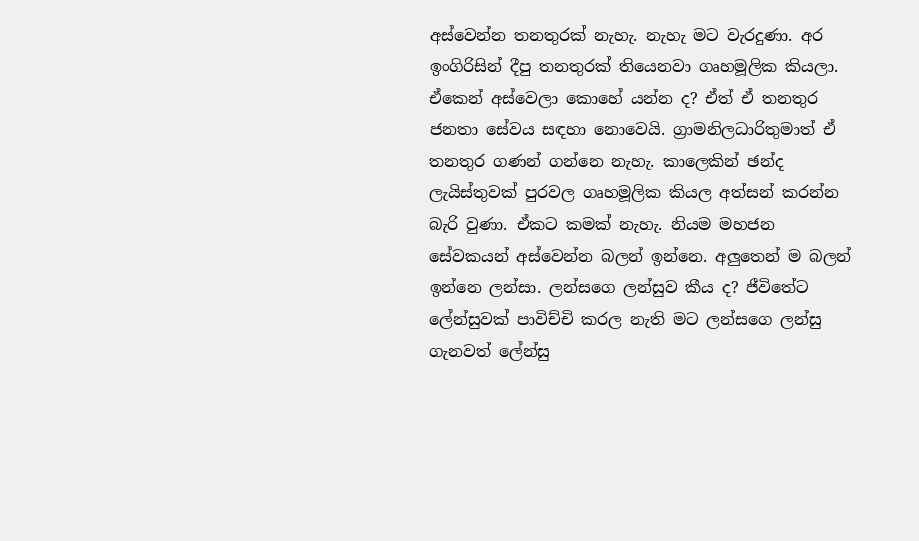අස්වෙන්න තනතුරක් නැහැ. නැහැ මට වැරදුණා. අර ඉංගිරිසින් දීපු තනතුරක් තියෙනවා ගෘහමූලික කියලා. ඒකෙන් අස්වෙලා කොහේ යන්න ද? ඒත් ඒ තනතුර ජනතා සේවය සඳහා නොවෙයි. ග්‍රාමනිලධාරිතුමාත් ඒ තනතුර ගණන් ගන්නෙ නැහැ. කාලෙකින් ඡන්ද ලැයිස්තුවක් පුරවල ගෘහමූලික කියල අත්සන් කරන්න බැරි වුණා. ඒකට කමක් නැහැ. නියම මහජන සේවකයන් අස්වෙන්න බලන් ඉන්නෙ. අලුතෙන් ම බලන් ඉන්නෙ ලන්සා. ලන්සගෙ ලන්සුව කීය ද? ජීවිතේට ලේන්සුවක් පාවිච්චි කරල නැති මට ලන්සගෙ ලන්සු ගැනවත් ලේන්සු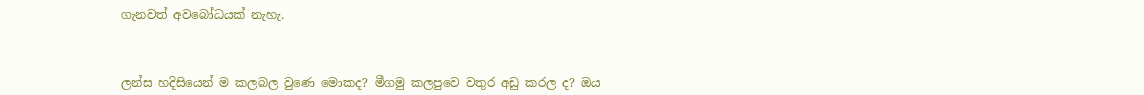ගැනවත් අවබෝධයක් නැහැ.



ලන්ස හදිසියෙන් ම කලබල වුණෙ මොකද? මීගමු කලපුවෙ වතුර අඩු කරල ද? ඔය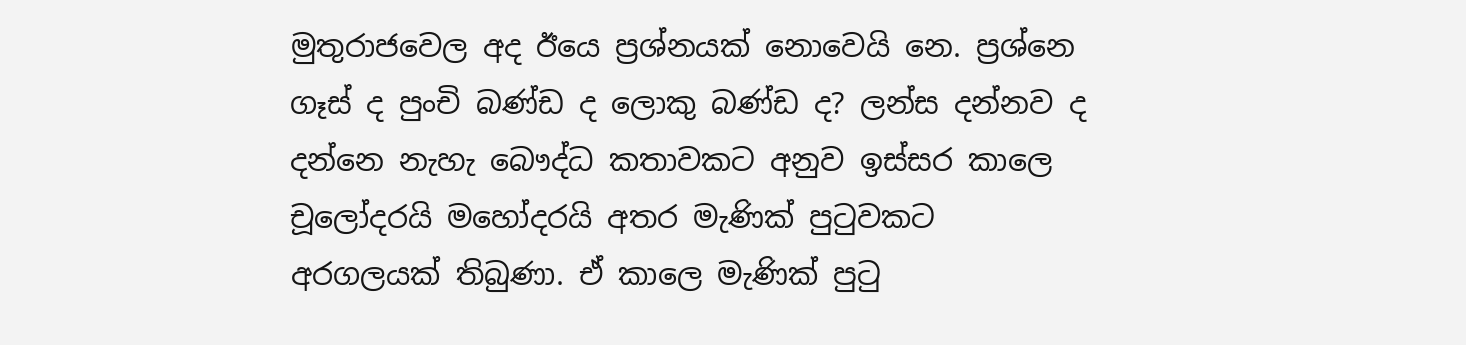මුතුරාජවෙල අද ඊයෙ ප්‍රශ්නයක් නොවෙයි නෙ. ප්‍රශ්නෙ ගෑස් ද පුංචි බණ්ඩ ද ලොකු බණ්ඩ ද? ලන්ස දන්නව ද දන්නෙ නැහැ බෞද්ධ කතාවකට අනුව ඉස්සර කාලෙ චූලෝදරයි මහෝදරයි අතර මැණික් පුටුවකට අරගලයක් තිබුණා. ඒ කාලෙ මැණික් පුටු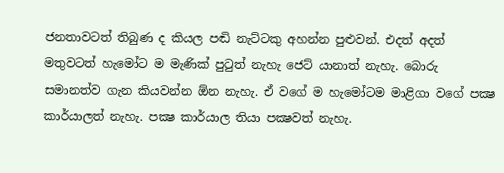ජනතාවටත් තිබුණ ද කියල පඬි නැට්ටකු අහන්න පුළුවන්. එදත් අදත් මතුවටත් හැමෝට ම මැණික් පුටුත් නැහැ ජෙට් යානාත් නැහැ. බොරු සමානත්ව ගැන කියවන්න ඕන නැහැ. ඒ වගේ ම හැමෝටම මාළිගා වගේ පක්‍ෂ කාර්යාලත් නැහැ. පක්‍ෂ කාර්යාල තියා පක්‍ෂවත් නැහැ.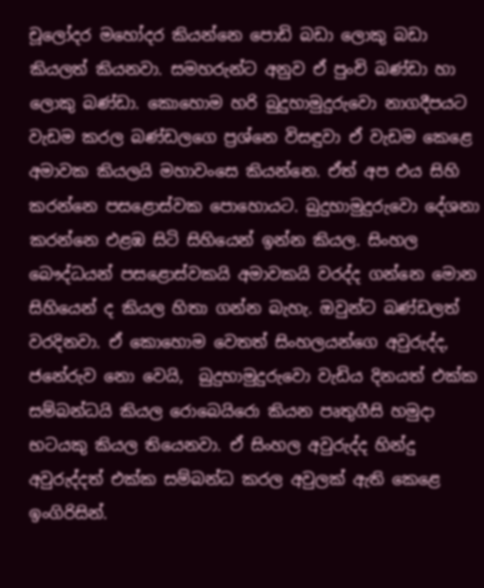චූලෝදර මහෝදර කියන්නෙ පොඩි බඩා ලොකු බඩා කියලත් කියනවා. සමහරුන්ට අනුව ඒ පුංචි බණ්ඩා හා ලොකු බණ්ඩා. කොහොම හරි බුදුහාමුදුරුවො නාගදීපයට  වැඩම කරල බණ්ඩලගෙ ප්‍රශ්නෙ විසඳුවා ඒ වැඩම කෙළෙ අමාවක කියලයි මහාවංසෙ කියන්නෙ. ඒත් අප එය සිහි කරන්නෙ පසළොස්වක පොහොයට. බුදුහාමුදුරුවො දේශනා කරන්නෙ එළඹ සිටි සිහියෙන් ඉන්න කියල. සිංහල බෞද්ධයන් පසළොස්වකයි අමාවකයි වරද්ද ගන්නෙ මොන සිහියෙන් ද කියල හිතා ගන්න බැහැ. ඔවුන්ට බණ්ඩලත් වරදිනවා. ඒ කොහොම වෙතත් සිංහලයන්ගෙ අවුරුද්ද, ජනේරුව නො වෙයි,  බුදුහාමුදුරුවො වැඩිය දිනයත් එක්ක සම්බන්ධයි කියල රොබෙයිරො කියන පෘතුගීසි හමුදා භටයකු කියල තියෙනවා. ඒ සිංහල අවුරුද්ද හින්දු අවුරුද්දත් එක්ක සම්බන්ධ කරල අවුලක් ඇති කෙළෙ ඉංගිරිසින්.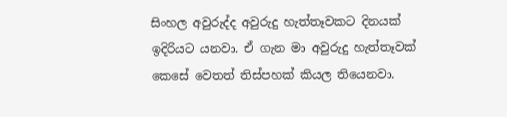සිංහල අවුරුද්ද අවුරුදු හැත්තෑවකට දිනයක් ඉදිරියට යනවා. ඒ ගැන මා අවුරුදු හැත්තෑවක් කෙසේ වෙතත් තිස්පහක් කියල තියෙනවා.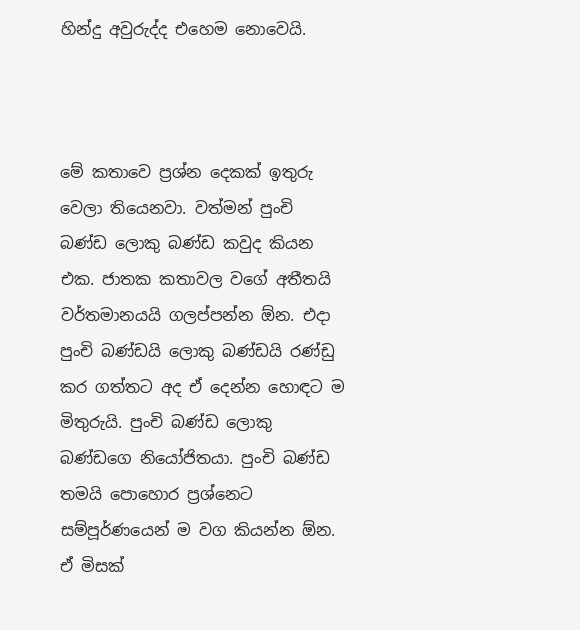හින්දු අවුරුද්ද එහෙම නොවෙයි.



මේ කතාවෙ ප්‍රශ්න දෙකක් ඉතුරු වෙලා තියෙනවා. වත්මන් පුංචි බණ්ඩ ලොකු බණ්ඩ කවුද කියන එක. ජාතක කතාවල වගේ අතීතයි වර්තමානයයි ගලප්පන්න ඕන. එදා පුංචි බණ්ඩයි ලොකු බණ්ඩයි රණ්ඩු කර ගත්තට අද ඒ දෙන්න හොඳට ම මිතුරුයි. පුංචි බණ්ඩ ලොකු බණ්ඩගෙ නියෝජිතයා. පුංචි බණ්ඩ තමයි පොහොර ප්‍රශ්නෙට සම්පූර්ණයෙන් ම වග කියන්න ඕන. ඒ මිසක්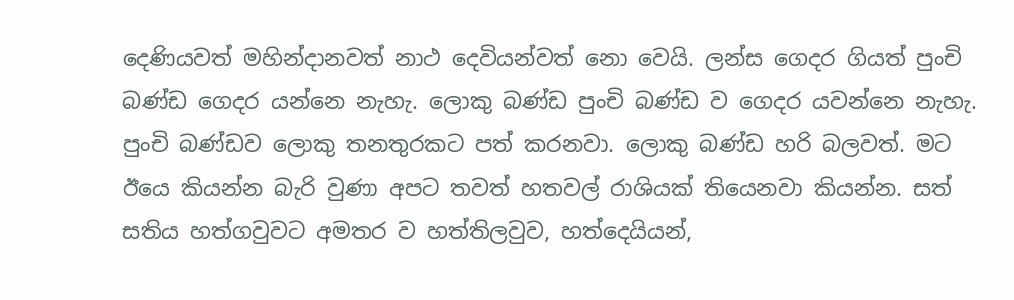දෙණියවත් මහින්දානවත් නාථ දෙවියන්වත් නො වෙයි. ලන්ස ගෙදර ගියත් පුංචි බණ්ඩ ගෙදර යන්නෙ නැහැ. ලොකු බණ්ඩ පුංචි බණ්ඩ ව ගෙදර යවන්නෙ නැහැ. පුංචි බණ්ඩව ලොකු තනතුරකට පත් කරනවා. ලොකු බණ්ඩ හරි බලවත්. මට ඊයෙ කියන්න බැරි වුණා අපට තවත් හතවල් රාශියක් තියෙනවා කියන්න. සත් සතිය හත්ගවුවට අමතර ව හත්තිලවුව, හත්දෙයියන්,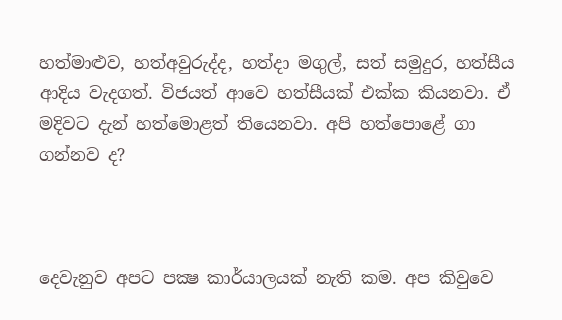හත්මාළුව, හත්අවුරුද්ද, හත්දා මගුල්, සත් සමුදුර, හත්සීය ආදිය වැදගත්. විජයත් ආවෙ හත්සීයක් එක්ක කියනවා. ඒ මදිවට දැන් හත්මොළත් තියෙනවා. අපි හත්පොළේ ගා ගන්නව ද?



දෙවැනුව අපට පක්‍ෂ කාර්යාලයක් නැති කම. අප කිවුවෙ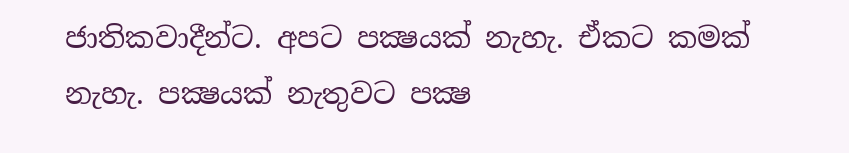ජාතිකවාදීන්ට. අපට පක්‍ෂයක් නැහැ. ඒකට කමක් නැහැ. පක්‍ෂයක් නැතුවට පක්‍ෂ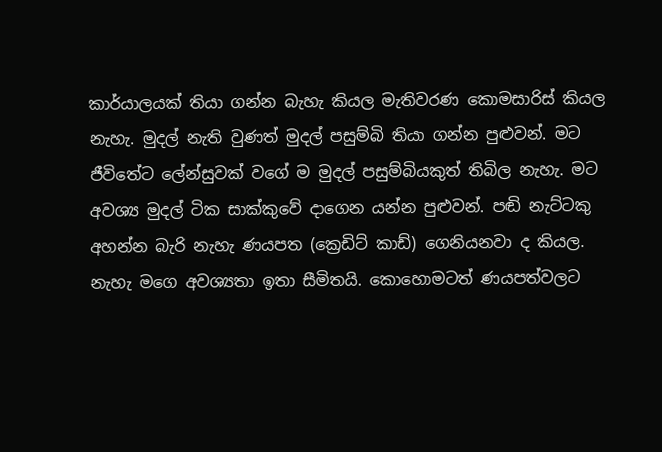කාර්යාලයක් තියා ගන්න බැහැ කියල මැතිවරණ කොමසාරිස් කියල නැහැ. මුදල් නැති වුණත් මුදල් පසුම්බි තියා ගන්න පුළුවන්. මට ජීවිතේට ලේන්සුවක් වගේ ම මුදල් පසුම්බියකුත් තිබිල නැහැ. මට අවශ්‍ය මුදල් ටික සාක්කුවේ දාගෙන යන්න පුළුවන්. පඬි නැට්ටකු අහන්න බැරි නැහැ ණයපත (ක්‍රෙඩිට් කාඩ්) ගෙනියනවා ද කියල. නැහැ මගෙ අවශ්‍යතා ඉතා සීමිතයි. කොහොමටත් ණයපත්වලට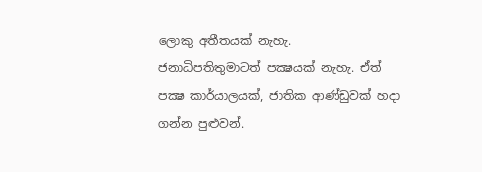ලොකු අතීතයක් නැහැ.  ජනාධිපතිතුමාටත් පක්‍ෂයක් නැහැ. ඒත් පක්‍ෂ කාර්යාලයක්, ජාතික ආණ්ඩුවක් හදා ගන්න පුළුවන්.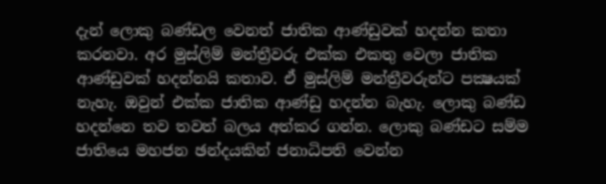දැන් ලොකු බණ්ඩල වෙනත් ජාතික ආණ්ඩුවක් හදන්න කතා කරනවා. අර මුස්ලිම් මන්ත්‍රීවරු එක්ක එකතු වෙලා ජාතික ආණ්ඩුවක් හදන්නයි කතාව. ඒ මුස්ලිම් මන්ත්‍රීවරුන්ට පක්‍ෂයක් නැහැ. ඔවුන් එක්ක ජාතික ආණ්ඩු හදන්න බැහැ. ලොකු බණ්ඩ හදන්නෙ තව තවත් බලය අත්කර ගන්න. ලොකු බණ්ඩට සම්ම ජාතියෙ මහජන ඡන්දයකින් ජනාධිපති වෙන්න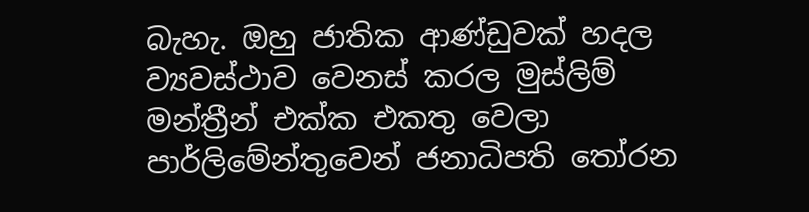බැහැ. ඔහු ජාතික ආණ්ඩුවක් හදල ව්‍යවස්ථාව වෙනස් කරල මුස්ලිම් මන්ත්‍රීන් එක්ක එකතු වෙලා පාර්ලිමේන්තුවෙන් ජනාධිපති තෝරන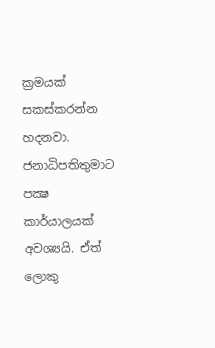ක්‍රමයක් සකස්කරන්න හදනවා. ජනාධිපතිතුමාට පක්‍ෂ කාර්යාලයක් අවශ්‍යයි. ඒත් ලොකු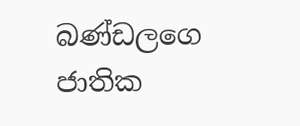බණ්ඩලගෙ ජාතික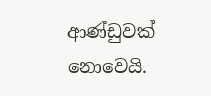ආණ්ඩුවක් නොවෙයි.